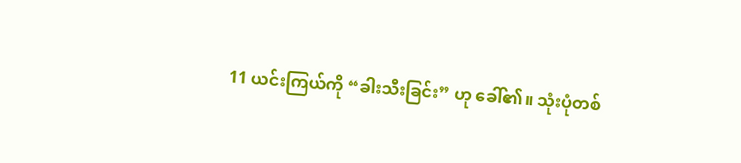11 ယင်းကြယ်ကို “ခါးသီးခြင်း” ဟု ခေါ်၏။ သုံးပုံတစ်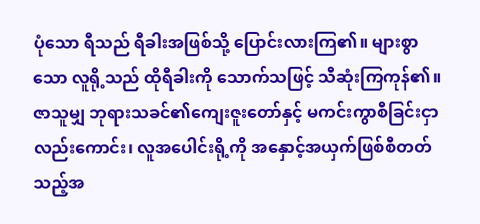ပုံသော ရီသည် ရီခါးအဖြစ်သို့ ပြောင်းလားကြ၏။ များစွာသော လူရို့သည် ထိုရီခါးကို သောက်သဖြင့် သီဆုံးကြကုန်၏။
ဇာသူမျှ ဘုရားသခင်၏ကျေးဇူးတော်နှင့် မကင်းကွာစီခြင်းငှာ လည်းကောင်း၊ လူအပေါင်းရို့ကို အနှောင့်အယှက်ဖြစ်စီတတ်သည့်အ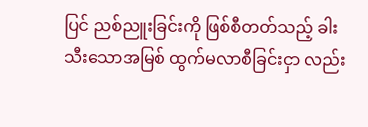ပြင် ညစ်ညူးခြင်းကို ဖြစ်စီတတ်သည့် ခါးသီးသောအမြစ် ထွက်မလာစီခြင်းငှာ လည်း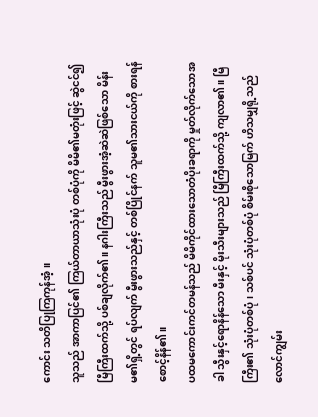ကောင်း သတိပြုကြကုန်အံ့။
သူသည် အာကာပြင်၏ ကြယ်တာယာသုံးပုံ တစ်ပုံကို မိမိ၏မတုံးဖြင့် ဆွဲငင်၍ မြီကြီးထက်သို့ ပစ်ချလိုက်၏။ နဂါးကြီးသည် မွီးဖွားအံ့ဆဲဆဲဖြစ်သော မိန်းမ၏ရှိ့တွင် ရပ်လျက် မွီးဖွားသည်နှင့် တစ်ပြိုင်နက် သူမ၏သားငယ်ကို စားရန် စောင့်နိန်၏။
ပထမကောင်းကင်တမန်သည် မိမိကိုင်ထားသောတံပိုးခရာကို မှုတ်လိုက်သောအခါ သွီးနှင့်ရောနိန်သော မီးနှင့် မိုးသီးများသည် မြီကြီးထက်သို့ ကျလာ၏။ မြီကြီး၏ သုံးပုံတစ်ပုံ၊ သစ်ပင် သုံးပုံတစ်ပုံ စိမ်းစိုသောမြက် ဟိသမျှရို့သည် လောင်ကျွမ်း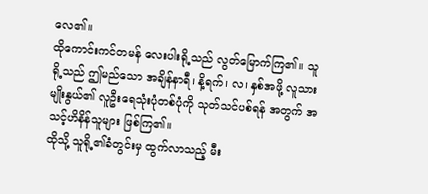လေ၏။
ထိုကောင်းကင်တမန် လေးပါးရို့သည် လွတ်မြောက်ကြ၏။ သူရို့သည် ဤမည်သော အချိန်နာရီ၊ နိ့ရက်၊ လ၊ နှစ်အဖို့ လူသားမျိုးနွယ်၏ လူဦးရေသုံးပုံတစ်ပုံကို သုတ်သင်ပစ်ရန် အတွက် အသင့်ဟိနိန်သူများ ဖြစ်ကြ၏။
ထိုသို့ သူရို့၏ခံတွင်းမှ ထွက်လာသည့် မီး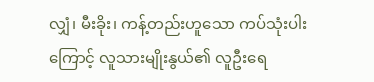လျှံ၊ မီးခိုး၊ ကန့်တည်းဟူသော ကပ်သုံးပါးကြောင့် လူသားမျိုးနွယ်၏ လူဦးရေ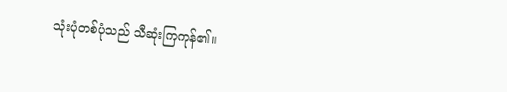သုံးပုံတစ်ပုံသည် သီဆုံးကြကုန်၏။